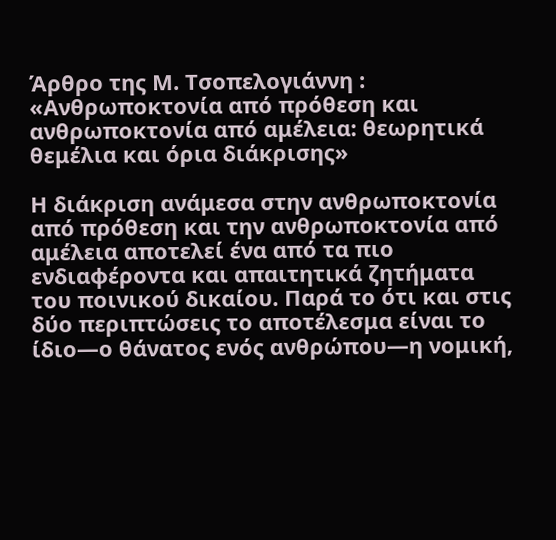Άρθρο της Μ. Τσοπελογιάννη : «Ανθρωποκτονία από πρόθεση και ανθρωποκτονία από αμέλεια: θεωρητικά θεμέλια και όρια διάκρισης»

Η διάκριση ανάμεσα στην ανθρωποκτονία από πρόθεση και την ανθρωποκτονία από αμέλεια αποτελεί ένα από τα πιο ενδιαφέροντα και απαιτητικά ζητήματα του ποινικού δικαίου. Παρά το ότι και στις δύο περιπτώσεις το αποτέλεσμα είναι το ίδιο—ο θάνατος ενός ανθρώπου—η νομική,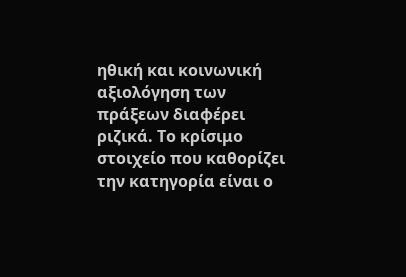ηθική και κοινωνική αξιολόγηση των πράξεων διαφέρει ριζικά. Το κρίσιμο στοιχείο που καθορίζει την κατηγορία είναι ο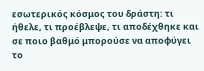εσωτερικός κόσμος του δράστη: τι ήθελε, τι προέβλεψε, τι αποδέχθηκε και σε ποιο βαθμό μπορούσε να αποφύγει το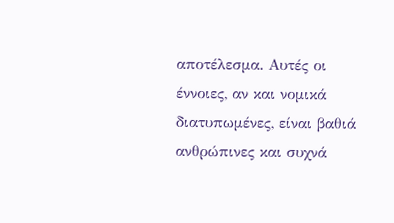αποτέλεσμα. Αυτές οι έννοιες, αν και νομικά διατυπωμένες, είναι βαθιά ανθρώπινες και συχνά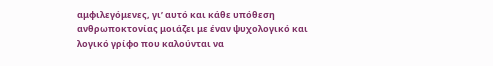αμφιλεγόμενες, γι’ αυτό και κάθε υπόθεση ανθρωποκτονίας μοιάζει με έναν ψυχολογικό και λογικό γρίφο που καλούνται να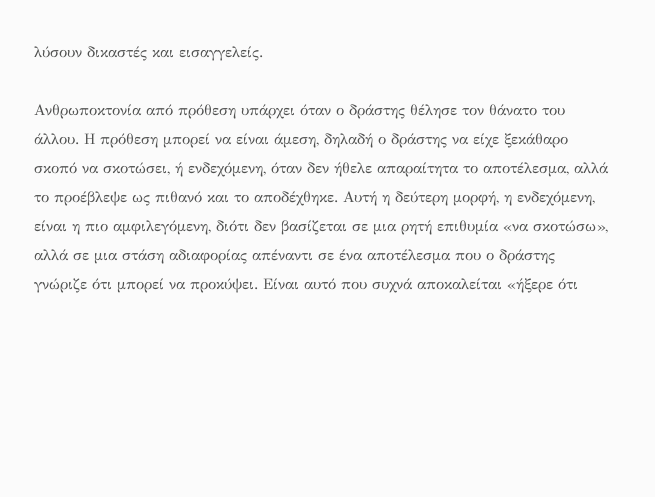λύσουν δικαστές και εισαγγελείς.

Ανθρωποκτονία από πρόθεση υπάρχει όταν ο δράστης θέλησε τον θάνατο του άλλου. Η πρόθεση μπορεί να είναι άμεση, δηλαδή ο δράστης να είχε ξεκάθαρο σκοπό να σκοτώσει, ή ενδεχόμενη, όταν δεν ήθελε απαραίτητα το αποτέλεσμα, αλλά το προέβλεψε ως πιθανό και το αποδέχθηκε. Αυτή η δεύτερη μορφή, η ενδεχόμενη, είναι η πιο αμφιλεγόμενη, διότι δεν βασίζεται σε μια ρητή επιθυμία «να σκοτώσω», αλλά σε μια στάση αδιαφορίας απέναντι σε ένα αποτέλεσμα που ο δράστης γνώριζε ότι μπορεί να προκύψει. Είναι αυτό που συχνά αποκαλείται «ήξερε ότι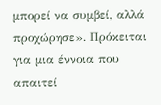μπορεί να συμβεί, αλλά προχώρησε». Πρόκειται για μια έννοια που απαιτεί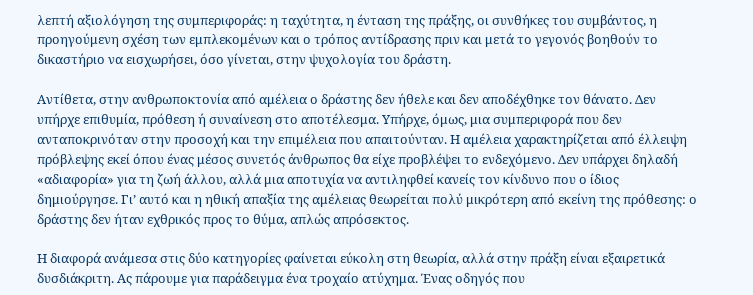λεπτή αξιολόγηση της συμπεριφοράς: η ταχύτητα, η ένταση της πράξης, οι συνθήκες του συμβάντος, η προηγούμενη σχέση των εμπλεκομένων και ο τρόπος αντίδρασης πριν και μετά το γεγονός βοηθούν το δικαστήριο να εισχωρήσει, όσο γίνεται, στην ψυχολογία του δράστη.

Αντίθετα, στην ανθρωποκτονία από αμέλεια ο δράστης δεν ήθελε και δεν αποδέχθηκε τον θάνατο. Δεν υπήρχε επιθυμία, πρόθεση ή συναίνεση στο αποτέλεσμα. Υπήρχε, όμως, μια συμπεριφορά που δεν ανταποκρινόταν στην προσοχή και την επιμέλεια που απαιτούνταν. Η αμέλεια χαρακτηρίζεται από έλλειψη πρόβλεψης εκεί όπου ένας μέσος συνετός άνθρωπος θα είχε προβλέψει το ενδεχόμενο. Δεν υπάρχει δηλαδή «αδιαφορία» για τη ζωή άλλου, αλλά μια αποτυχία να αντιληφθεί κανείς τον κίνδυνο που ο ίδιος δημιούργησε. Γι’ αυτό και η ηθική απαξία της αμέλειας θεωρείται πολύ μικρότερη από εκείνη της πρόθεσης: ο δράστης δεν ήταν εχθρικός προς το θύμα, απλώς απρόσεκτος.

Η διαφορά ανάμεσα στις δύο κατηγορίες φαίνεται εύκολη στη θεωρία, αλλά στην πράξη είναι εξαιρετικά δυσδιάκριτη. Ας πάρουμε για παράδειγμα ένα τροχαίο ατύχημα. Ένας οδηγός που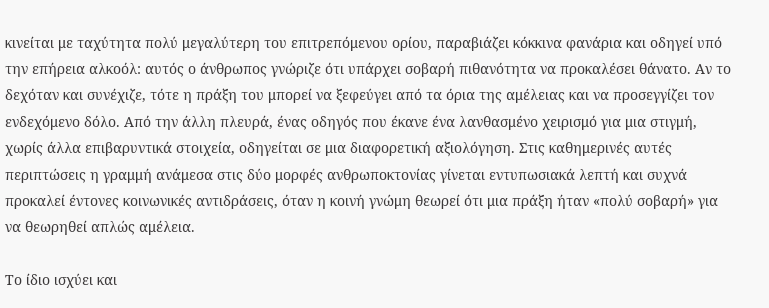κινείται με ταχύτητα πολύ μεγαλύτερη του επιτρεπόμενου ορίου, παραβιάζει κόκκινα φανάρια και οδηγεί υπό την επήρεια αλκοόλ: αυτός ο άνθρωπος γνώριζε ότι υπάρχει σοβαρή πιθανότητα να προκαλέσει θάνατο. Αν το δεχόταν και συνέχιζε, τότε η πράξη του μπορεί να ξεφεύγει από τα όρια της αμέλειας και να προσεγγίζει τον ενδεχόμενο δόλο. Από την άλλη πλευρά, ένας οδηγός που έκανε ένα λανθασμένο χειρισμό για μια στιγμή, χωρίς άλλα επιβαρυντικά στοιχεία, οδηγείται σε μια διαφορετική αξιολόγηση. Στις καθημερινές αυτές περιπτώσεις η γραμμή ανάμεσα στις δύο μορφές ανθρωποκτονίας γίνεται εντυπωσιακά λεπτή και συχνά προκαλεί έντονες κοινωνικές αντιδράσεις, όταν η κοινή γνώμη θεωρεί ότι μια πράξη ήταν «πολύ σοβαρή» για να θεωρηθεί απλώς αμέλεια.

Το ίδιο ισχύει και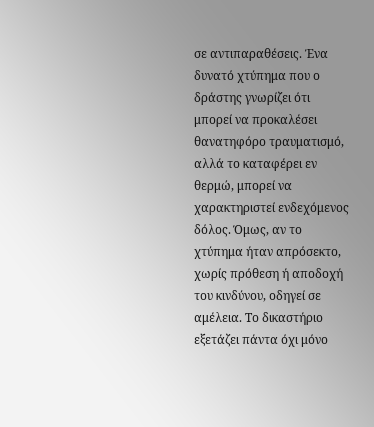σε αντιπαραθέσεις. Ένα δυνατό χτύπημα που ο δράστης γνωρίζει ότι μπορεί να προκαλέσει θανατηφόρο τραυματισμό, αλλά το καταφέρει εν θερμώ, μπορεί να χαρακτηριστεί ενδεχόμενος δόλος. Όμως, αν το χτύπημα ήταν απρόσεκτο, χωρίς πρόθεση ή αποδοχή του κινδύνου, οδηγεί σε αμέλεια. Το δικαστήριο εξετάζει πάντα όχι μόνο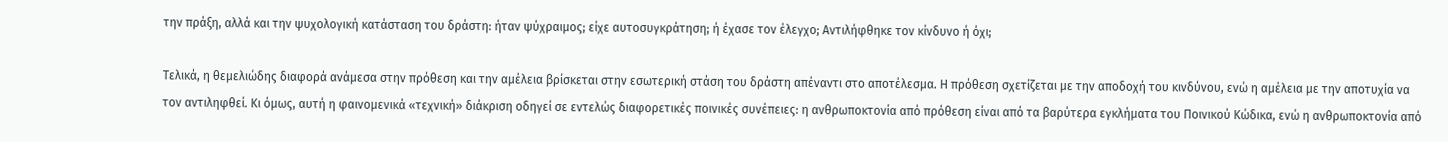την πράξη, αλλά και την ψυχολογική κατάσταση του δράστη: ήταν ψύχραιμος; είχε αυτοσυγκράτηση; ή έχασε τον έλεγχο; Αντιλήφθηκε τον κίνδυνο ή όχι;

Τελικά, η θεμελιώδης διαφορά ανάμεσα στην πρόθεση και την αμέλεια βρίσκεται στην εσωτερική στάση του δράστη απέναντι στο αποτέλεσμα. Η πρόθεση σχετίζεται με την αποδοχή του κινδύνου, ενώ η αμέλεια με την αποτυχία να τον αντιληφθεί. Κι όμως, αυτή η φαινομενικά «τεχνική» διάκριση οδηγεί σε εντελώς διαφορετικές ποινικές συνέπειες: η ανθρωποκτονία από πρόθεση είναι από τα βαρύτερα εγκλήματα του Ποινικού Κώδικα, ενώ η ανθρωποκτονία από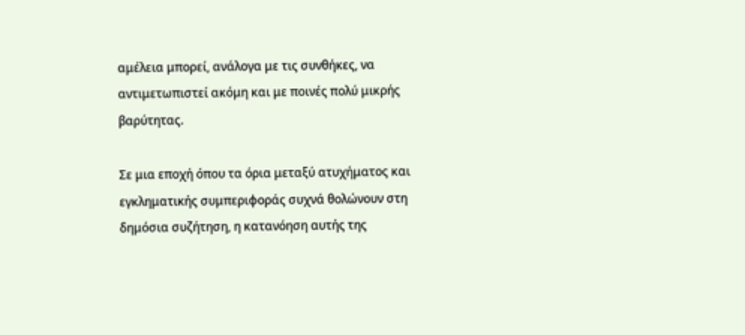αμέλεια μπορεί, ανάλογα με τις συνθήκες, να αντιμετωπιστεί ακόμη και με ποινές πολύ μικρής βαρύτητας.

Σε μια εποχή όπου τα όρια μεταξύ ατυχήματος και εγκληματικής συμπεριφοράς συχνά θολώνουν στη δημόσια συζήτηση, η κατανόηση αυτής της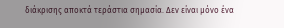διάκρισης αποκτά τεράστια σημασία. Δεν είναι μόνο ένα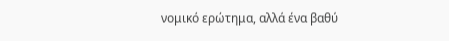νομικό ερώτημα, αλλά ένα βαθύ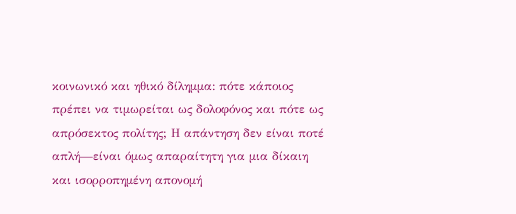κοινωνικό και ηθικό δίλημμα: πότε κάποιος πρέπει να τιμωρείται ως δολοφόνος και πότε ως απρόσεκτος πολίτης; Η απάντηση δεν είναι ποτέ απλή—είναι όμως απαραίτητη για μια δίκαιη και ισορροπημένη απονομή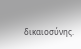δικαιοσύνης.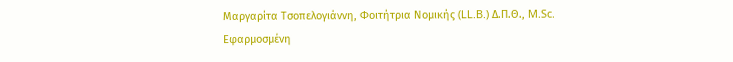Μαργαρίτα Τσοπελογιάννη, Φοιτήτρια Νομικής (LL.B.) Δ.Π.Θ., M.Sc. Εφαρμοσμένη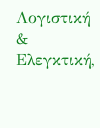Λογιστική & Ελεγκτική,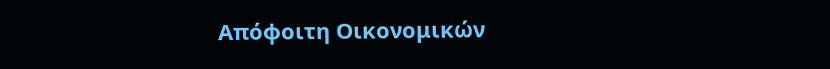Απόφοιτη Οικονομικών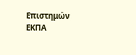Επιστημών ΕΚΠΑ